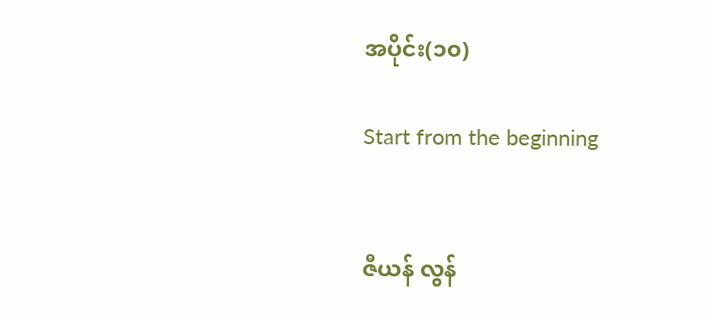အပိုင်း(၁၀)

Start from the beginning


ဇီယန် လွန်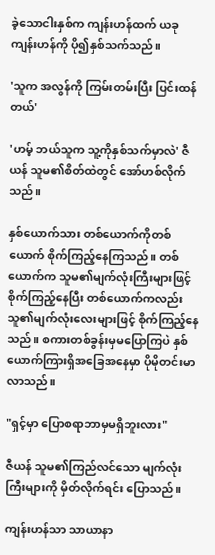ခဲ့သောငါးနှစ်က ကျန်းဟန်ထက် ယခုကျန်းဟန်ကို ပို၍နှစ်သက်သည်။

'သူက အလွန်ကို ကြမ်းတမ်းပြီး ပြင်းထန်တယ်'

'ဟမ့် ဘယ်သူက သူ့ကိုနှစ်သက်မှာလဲ' ဇီယန် သူမ၏စိတ်ထဲတွင် အော်ဟစ်လိုက်သည်။

နှစ်ယောက်သား တစ်ယောက်ကိုတစ်ယောက် စိုက်ကြည့်နေကြသည်။ တစ်ယောက်က သူမ၏မျက်လုံးကြီးများဖြင့် စိုက်ကြည့်နေပြီး တစ်ယောက်ကလည်း သူ၏မျက်လုံးလေးများဖြင့် စိုက်ကြည့်နေသည်။ စကားတစ်ခွန်းမှမပြောကြပဲ နှစ်ယောက်ကြားရှိအခြေအနေမှာ ပိုမိုတင်းမာလာသည်။

"ရှင့်မှာ ပြောစရာဘာမှမရှိဘူးလား"

ဇီယန် သူမ၏ကြည်လင်သော မျက်လုံးကြီးများကို မှိတ်လိုက်ရင်း ပြောသည်။

ကျန်းဟန်သာ သာယာနာ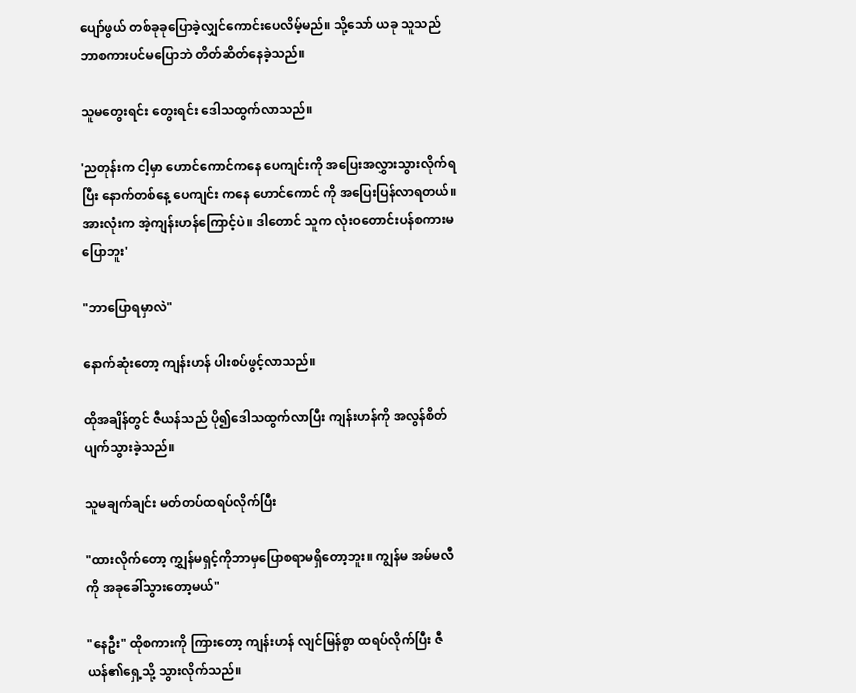ပျော်ဖွယ် တစ်ခုခုပြောခဲ့လျှင်ကောင်းပေလိမ့်မည်။ သို့သော် ယခု သူသည် ဘာစကားပင်မပြောဘဲ တိတ်ဆိတ်နေခဲ့သည်။

သူမတွေးရင်း တွေးရင်း ဒေါသထွက်လာသည်။

'ညတုန်းက ငါ့မှာ ဟောင်ကောင်ကနေ ပေကျင်းကို အပြေးအလွှားသွားလိုက်ရပြီး နောက်တစ်နေ့ ပေကျင်း ကနေ ဟောင်ကောင် ကို အပြေးပြန်လာရတယ်။ အားလုံးက အဲ့ကျန်းဟန်ကြောင့်ပဲ။ ဒါတောင် သူက လုံးဝတောင်းပန်စကားမပြောဘူး'

"ဘာပြောရမှာလဲ"

နောက်ဆုံးတော့ ကျန်းဟန် ပါးစပ်ဖွင့်လာသည်။

ထိုအချိန်တွင် ဇီယန်သည် ပို၍ဒေါသထွက်လာပြီး ကျန်းဟန်ကို အလွန်စိတ်ပျက်သွားခဲ့သည်။

သူမချက်ချင်း မတ်တပ်ထရပ်လိုက်ပြီး

"ထားလိုက်တော့ ကျွှန်မရှင့်ကိုဘာမှပြောစရာမရှိတော့ဘူး။ ကျွန်မ အမ်မလီကို အခုခေါ်သွားတော့မယ်"

"နေဦး" ထိုစကားကို ကြားတော့ ကျန်းဟန် လျင်မြန်စွာ ထရပ်လိုက်ပြီး ဇီယန်၏ရှေ့သို့ သွားလိုက်သည်။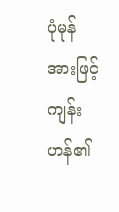ပုံမုန်အားဖြင့် ကျန်းဟန်၏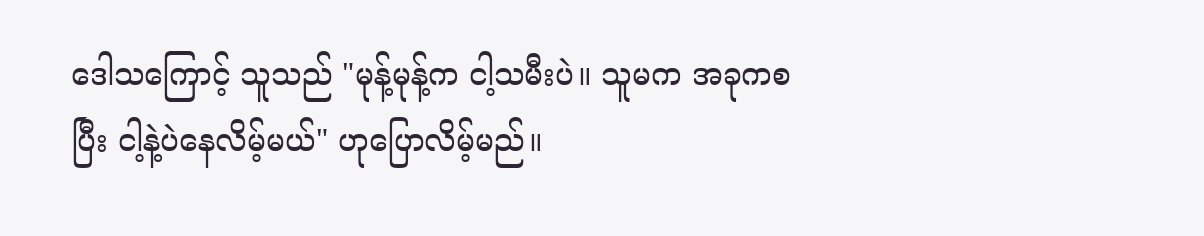ဒေါသကြောင့် သူသည် "မုန့်မုန့်က ငါ့သမီးပဲ။ သူမက အခုကစပြီး ငါ့နဲ့ပဲနေလိမ့်မယ်" ဟုပြောလိမ့်မည်။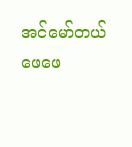အင်မော်တယ်ဖေဖေ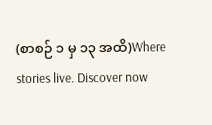(စာစဉ် ၁ မှ ၁၃ အထိ)Where stories live. Discover now